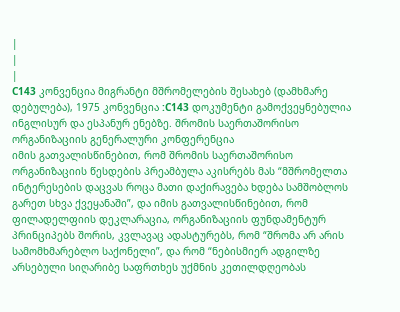|
|
|
C143 კონვენცია მიგრანტი მშრომელების შესახებ (დამხმარე დებულება), 1975 კონვენცია :C143 დოკუმენტი გამოქვეყნებულია ინგლისურ და ესპანურ ენებზე. შრომის საერთაშორისო ორგანიზაციის გენერალური კონფერენცია
იმის გათვალისწინებით, რომ შრომის საერთაშორისო ორგანიზაციის წესდების პრეამბულა აკისრებს მას “მშრომელთა ინტერესების დაცვას როცა მათი დაქირავება ხდება სამშობლოს გარეთ სხვა ქვეყანაში”, და იმის გათვალისწინებით, რომ ფილადელფიის დეკლარაცია, ორგანიზაციის ფუნდამენტურ პრინციპებს შორის, კვლავაც ადასტურებს, რომ “შრომა არ არის სამომხმარებლო საქონელი”, და რომ “ნებისმიერ ადგილზე არსებული სიღარიბე საფრთხეს უქმნის კეთილდღეობას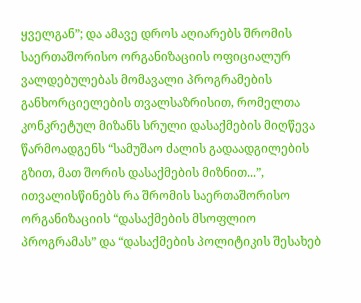ყველგან”; და ამავე დროს აღიარებს შრომის საერთაშორისო ორგანიზაციის ოფიციალურ ვალდებულებას მომავალი პროგრამების განხორციელების თვალსაზრისით, რომელთა კონკრეტულ მიზანს სრული დასაქმების მიღწევა წარმოადგენს “სამუშაო ძალის გადაადგილების გზით, მათ შორის დასაქმების მიზნით...”, ითვალისწინებს რა შრომის საერთაშორისო ორგანიზაციის “დასაქმების მსოფლიო პროგრამას” და “დასაქმების პოლიტიკის შესახებ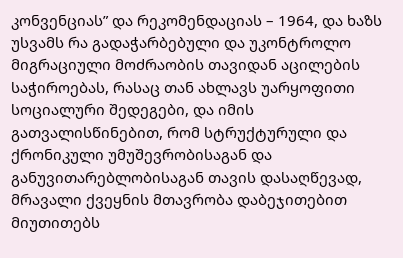კონვენციას” და რეკომენდაციას – 1964, და ხაზს უსვამს რა გადაჭარბებული და უკონტროლო მიგრაციული მოძრაობის თავიდან აცილების საჭიროებას, რასაც თან ახლავს უარყოფითი სოციალური შედეგები, და იმის გათვალისწინებით, რომ სტრუქტურული და ქრონიკული უმუშევრობისაგან და განუვითარებლობისაგან თავის დასაღწევად, მრავალი ქვეყნის მთავრობა დაბეჯითებით მიუთითებს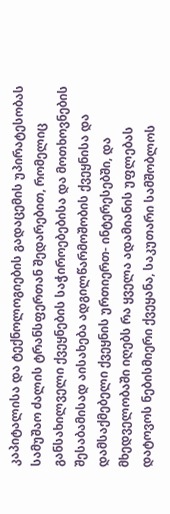კაპიტალისა და ტექნოლოგიების გადაცემის უპირატესობას სამუშაო ძალის ტრანსფერთან შედარებით, რომელიც განსახილველი ქვეყნების საჭიროებებისა და მოთხოვნების შესაბამისად აისახება ადგილწარმოშობის ქვეყნისა და დამსაქმებელი ქვეყნის ურთიერთ- ინტერესებში, და მხედველობაში იღებს რა ყველა ადამიანის უფლებას დატოვოს ნებისმიერი ქვეყანა, საკუთარი სამშობლოს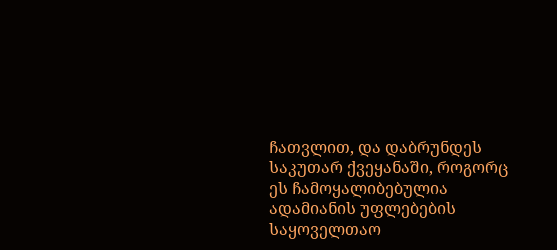ჩათვლით, და დაბრუნდეს საკუთარ ქვეყანაში, როგორც ეს ჩამოყალიბებულია ადამიანის უფლებების საყოველთაო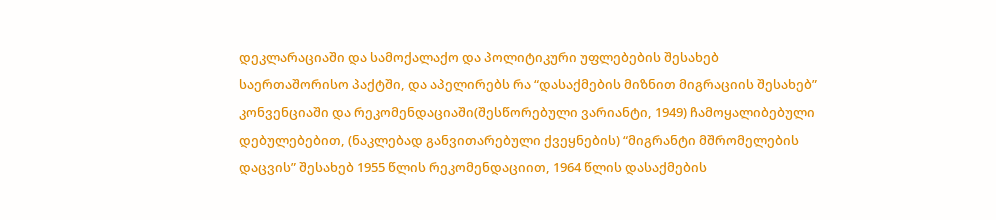დეკლარაციაში და სამოქალაქო და პოლიტიკური უფლებების შესახებ საერთაშორისო პაქტში, და აპელირებს რა “დასაქმების მიზნით მიგრაციის შესახებ” კონვენციაში და რეკომენდაციაში(შესწორებული ვარიანტი, 1949) ჩამოყალიბებული დებულებებით, (ნაკლებად განვითარებული ქვეყნების) “მიგრანტი მშრომელების დაცვის” შესახებ 1955 წლის რეკომენდაციით, 1964 წლის დასაქმების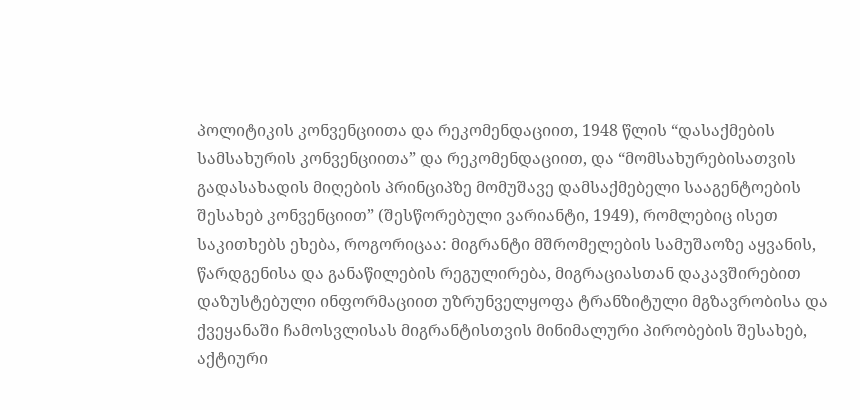პოლიტიკის კონვენციითა და რეკომენდაციით, 1948 წლის “დასაქმების სამსახურის კონვენციითა” და რეკომენდაციით, და “მომსახურებისათვის გადასახადის მიღების პრინციპზე მომუშავე დამსაქმებელი სააგენტოების შესახებ კონვენციით” (შესწორებული ვარიანტი, 1949), რომლებიც ისეთ საკითხებს ეხება, როგორიცაა: მიგრანტი მშრომელების სამუშაოზე აყვანის, წარდგენისა და განაწილების რეგულირება, მიგრაციასთან დაკავშირებით დაზუსტებული ინფორმაციით უზრუნველყოფა ტრანზიტული მგზავრობისა და ქვეყანაში ჩამოსვლისას მიგრანტისთვის მინიმალური პირობების შესახებ, აქტიური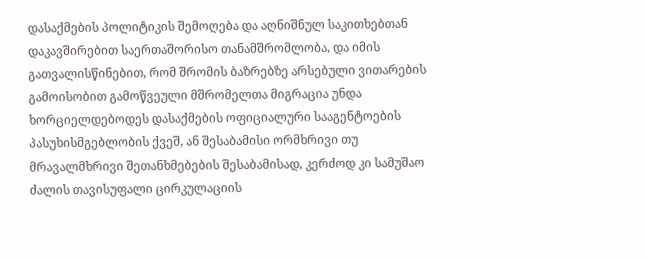დასაქმების პოლიტიკის შემოღება და აღნიშნულ საკითხებთან დაკავშირებით საერთაშორისო თანამშრომლობა, და იმის გათვალისწინებით, რომ შრომის ბაზრებზე არსებული ვითარების გამოისობით გამოწვეული მშრომელთა მიგრაცია უნდა ხორციელდებოდეს დასაქმების ოფიციალური სააგენტოების პასუხისმგებლობის ქვეშ, ან შესაბამისი ორმხრივი თუ მრავალმხრივი შეთანხმებების შესაბამისად, კერძოდ კი სამუშაო ძალის თავისუფალი ცირკულაციის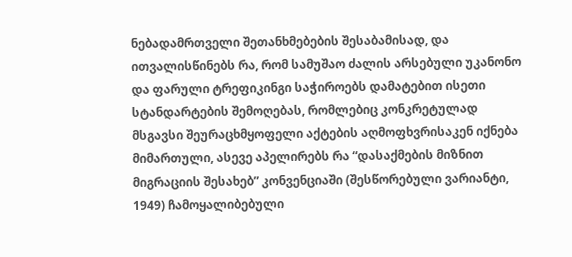ნებადამრთველი შეთანხმებების შესაბამისად, და ითვალისწინებს რა, რომ სამუშაო ძალის არსებული უკანონო და ფარული ტრეფიკინგი საჭიროებს დამატებით ისეთი სტანდარტების შემოღებას, რომლებიც კონკრეტულად მსგავსი შეურაცხმყოფელი აქტების აღმოფხვრისაკენ იქნება მიმართული, ასევე აპელირებს რა “დასაქმების მიზნით მიგრაციის შესახებ” კონვენციაში (შესწორებული ვარიანტი, 1949) ჩამოყალიბებული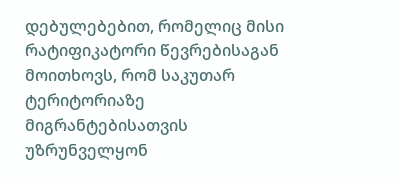დებულებებით, რომელიც მისი რატიფიკატორი წევრებისაგან მოითხოვს, რომ საკუთარ ტერიტორიაზე მიგრანტებისათვის უზრუნველყონ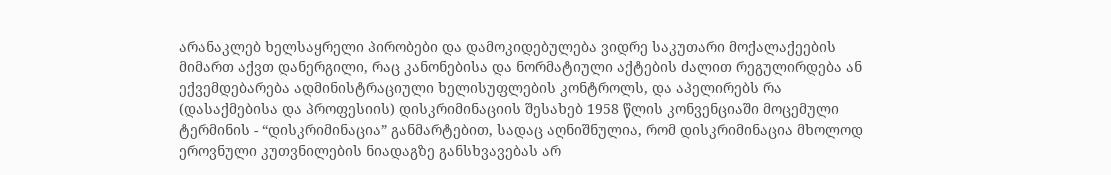არანაკლებ ხელსაყრელი პირობები და დამოკიდებულება ვიდრე საკუთარი მოქალაქეების მიმართ აქვთ დანერგილი, რაც კანონებისა და ნორმატიული აქტების ძალით რეგულირდება ან ექვემდებარება ადმინისტრაციული ხელისუფლების კონტროლს, და აპელირებს რა (დასაქმებისა და პროფესიის) დისკრიმინაციის შესახებ 1958 წლის კონვენციაში მოცემული ტერმინის - “დისკრიმინაცია” განმარტებით, სადაც აღნიშნულია, რომ დისკრიმინაცია მხოლოდ ეროვნული კუთვნილების ნიადაგზე განსხვავებას არ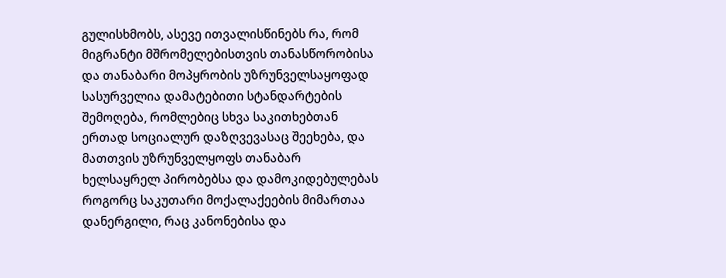გულისხმობს, ასევე ითვალისწინებს რა, რომ მიგრანტი მშრომელებისთვის თანასწორობისა და თანაბარი მოპყრობის უზრუნველსაყოფად სასურველია დამატებითი სტანდარტების შემოღება, რომლებიც სხვა საკითხებთან ერთად სოციალურ დაზღვევასაც შეეხება, და მათთვის უზრუნველყოფს თანაბარ ხელსაყრელ პირობებსა და დამოკიდებულებას როგორც საკუთარი მოქალაქეების მიმართაა დანერგილი, რაც კანონებისა და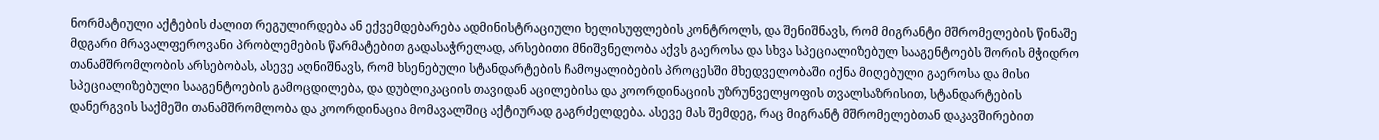ნორმატიული აქტების ძალით რეგულირდება ან ექვემდებარება ადმინისტრაციული ხელისუფლების კონტროლს, და შენიშნავს, რომ მიგრანტი მშრომელების წინაშე მდგარი მრავალფეროვანი პრობლემების წარმატებით გადასაჭრელად, არსებითი მნიშვნელობა აქვს გაეროსა და სხვა სპეციალიზებულ სააგენტოებს შორის მჭიდრო თანამშრომლობის არსებობას, ასევე აღნიშნავს, რომ ხსენებული სტანდარტების ჩამოყალიბების პროცესში მხედველობაში იქნა მიღებული გაეროსა და მისი სპეციალიზებული სააგენტოების გამოცდილება, და დუბლიკაციის თავიდან აცილებისა და კოორდინაციის უზრუნველყოფის თვალსაზრისით, სტანდარტების დანერგვის საქმეში თანამშრომლობა და კოორდინაცია მომავალშიც აქტიურად გაგრძელდება. ასევე მას შემდეგ, რაც მიგრანტ მშრომელებთან დაკავშირებით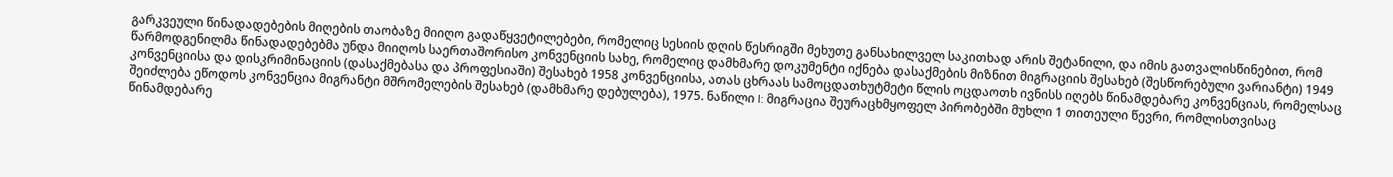გარკვეული წინადადებების მიღების თაობაზე მიიღო გადაწყვეტილებები, რომელიც სესიის დღის წესრიგში მეხუთე განსახილველ საკითხად არის შეტანილი, და იმის გათვალისწინებით, რომ წარმოდგენილმა წინადადებებმა უნდა მიიღოს საერთაშორისო კონვენციის სახე, რომელიც დამხმარე დოკუმენტი იქნება დასაქმების მიზნით მიგრაციის შესახებ (შესწორებული ვარიანტი) 1949 კონვენციისა და დისკრიმინაციის (დასაქმებასა და პროფესიაში) შესახებ 1958 კონვენციისა, ათას ცხრაას სამოცდათხუტმეტი წლის ოცდაოთხ ივნისს იღებს წინამდებარე კონვენციას, რომელსაც შეიძლება ეწოდოს კონვენცია მიგრანტი მშრომელების შესახებ (დამხმარე დებულება), 1975. ნაწილი I: მიგრაცია შეურაცხმყოფელ პირობებში მუხლი 1 თითეული წევრი, რომლისთვისაც წინამდებარე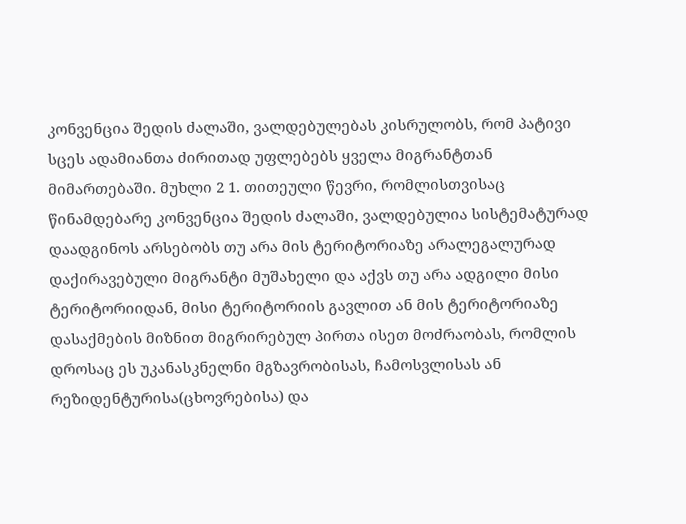კონვენცია შედის ძალაში, ვალდებულებას კისრულობს, რომ პატივი სცეს ადამიანთა ძირითად უფლებებს ყველა მიგრანტთან მიმართებაში. მუხლი 2 1. თითეული წევრი, რომლისთვისაც წინამდებარე კონვენცია შედის ძალაში, ვალდებულია სისტემატურად დაადგინოს არსებობს თუ არა მის ტერიტორიაზე არალეგალურად დაქირავებული მიგრანტი მუშახელი და აქვს თუ არა ადგილი მისი ტერიტორიიდან, მისი ტერიტორიის გავლით ან მის ტერიტორიაზე დასაქმების მიზნით მიგრირებულ პირთა ისეთ მოძრაობას, რომლის დროსაც ეს უკანასკნელნი მგზავრობისას, ჩამოსვლისას ან რეზიდენტურისა(ცხოვრებისა) და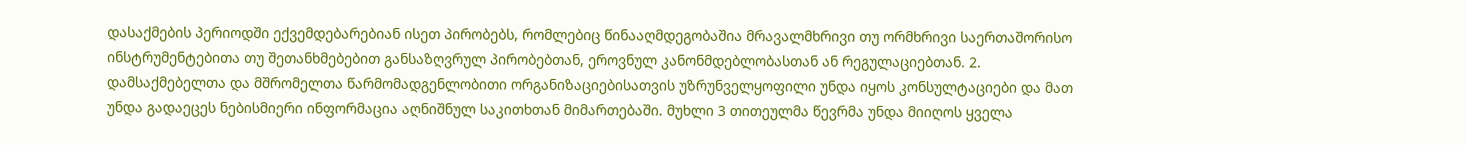დასაქმების პერიოდში ექვემდებარებიან ისეთ პირობებს, რომლებიც წინააღმდეგობაშია მრავალმხრივი თუ ორმხრივი საერთაშორისო ინსტრუმენტებითა თუ შეთანხმებებით განსაზღვრულ პირობებთან, ეროვნულ კანონმდებლობასთან ან რეგულაციებთან. 2. დამსაქმებელთა და მშრომელთა წარმომადგენლობითი ორგანიზაციებისათვის უზრუნველყოფილი უნდა იყოს კონსულტაციები და მათ უნდა გადაეცეს ნებისმიერი ინფორმაცია აღნიშნულ საკითხთან მიმართებაში. მუხლი 3 თითეულმა წევრმა უნდა მიიღოს ყველა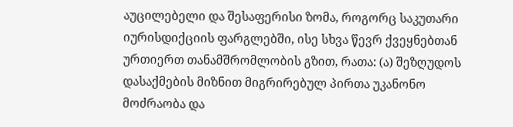აუცილებელი და შესაფერისი ზომა, როგორც საკუთარი იურისდიქციის ფარგლებში, ისე სხვა წევრ ქვეყნებთან ურთიერთ თანამშრომლობის გზით, რათა: (ა) შეზღუდოს დასაქმების მიზნით მიგრირებულ პირთა უკანონო მოძრაობა და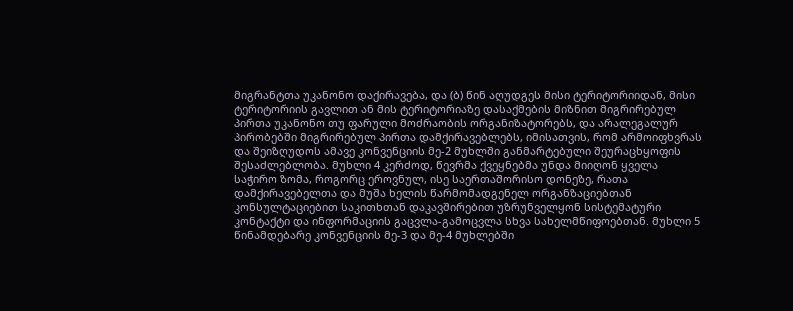მიგრანტთა უკანონო დაქირავება, და (ბ) წინ აღუდგეს მისი ტერიტორიიდან, მისი ტერიტორიის გავლით ან მის ტერიტორიაზე დასაქმების მიზნით მიგრირებულ პირთა უკანონო თუ ფარული მოძრაობის ორგანიზატორებს, და არალეგალურ პირობებში მიგრირებულ პირთა დამქირავებლებს, იმისათვის, რომ არმოიფხვრას და შეიზღუდოს ამავე კონვენციის მე-2 მუხლში განმარტებული შეურაცხყოფის შესაძლებლობა. მუხლი 4 კერძოდ, წევრმა ქვეყნებმა უნდა მიიღონ ყველა საჭირო ზომა, როგორც ეროვნულ, ისე საერთაშორისო დონეზე, რათა დამქირავებელთა და მუშა ხელის წარმომადგენელ ორგანზაციებთან კონსულტაციებით საკითხთან დაკავშირებით უზრუნველყონ სისტემატური კონტაქტი და ინფორმაციის გაცვლა-გამოცვლა სხვა სახელმწიფოებთან. მუხლი 5 წინამდებარე კონვენციის მე-3 და მე-4 მუხლებში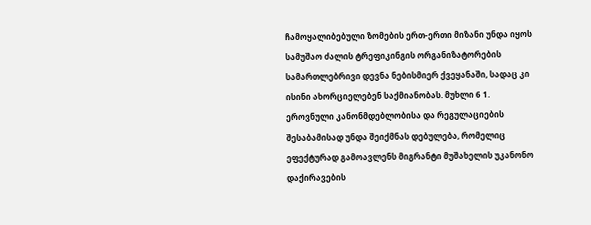ჩამოყალიბებული ზომების ერთ-ერთი მიზანი უნდა იყოს სამუშაო ძალის ტრეფიკინგის ორგანიზატორების სამართლებრივი დევნა ნებისმიერ ქვეყანაში, სადაც კი ისინი ახორციელებენ საქმიანობას. მუხლი 6 1. ეროვნული კანონმდებლობისა და რეგულაციების შესაბამისად უნდა შეიქმნას დებულება, რომელიც ეფექტურად გამოავლენს მიგრანტი მუშახელის უკანონო დაქირავების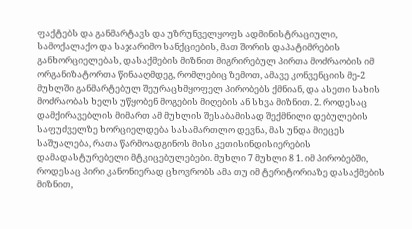ფაქტებს და განმარტავს და უზრუნველყოფს ადმინისტრაციული, სამოქალაქო და საჯარიმო სანქციების, მათ შორის დაპატიმრების განხორციელებას, დასაქმების მიზნით მიგრირებულ პირთა მოძრაობის იმ ორგანიზატორთა წინააღმდეგ, რომლებიც ზემოთ, ამავე კონვენციის მე-2 მუხლში განმარტებულ შეურაცხმყოფელ პირობებს ქმნიან, და ასეთი სახის მოძრაობას ხელს უწყობენ მოგების მიღების ან სხვა მიზნით. 2. როდესაც დამქირავებლის მიმართ ამ მუხლის შესაბამისად შექმნილი დებულების საფუძველზე ხორციელდება სასამართლო დევნა, მას უნდა მიეცეს საშუალება, რათა წარმოადგინოს მისი კეთისინდისიერების დამადასტურებელი მტკიცებულებები. მუხლი 7 მუხლი 8 1. იმ პირობებში, როდესაც პირი კანონიერად ცხოვრობს ამა თუ იმ ტერიტორიაზე დასაქმების მიზნით,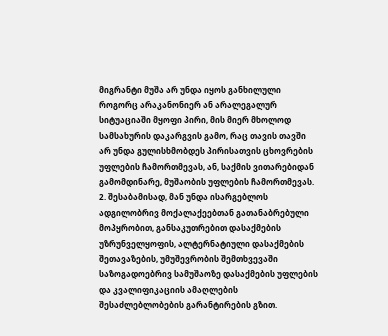მიგრანტი მუშა არ უნდა იყოს განხილული როგორც არაკანონიერ ან არალეგალურ სიტუაციაში მყოფი პირი, მის მიერ მხოლოდ სამსახურის დაკარგვის გამო, რაც თავის თავში არ უნდა გულისხმობდეს პირისათვის ცხოვრების უფლების ჩამორთმევას, ან, საქმის ვითარებიდან გამომდინარე, მუშაობის უფლების ჩამორთმევას. 2. შესაბამისად, მან უნდა ისარგებლოს ადგილობრივ მოქალაქეებთან გათანაბრებული მოპყრობით, განსაკუთრებით დასაქმების უზრუნველყოფის, ალტერნატიული დასაქმების შეთავაზების, უმუშევრობის შემთხვევაში საზოგადოებრივ სამუშაოზე დასაქმების უფლების და კვალიფიკაციის ამაღლების შესაძლებლობების გარანტირების გზით.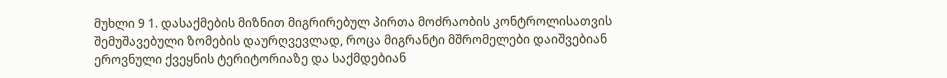მუხლი 9 1. დასაქმების მიზნით მიგრირებულ პირთა მოძრაობის კონტროლისათვის შემუშავებული ზომების დაურღვევლად, როცა მიგრანტი მშრომელები დაიშვებიან ეროვნული ქვეყნის ტერიტორიაზე და საქმდებიან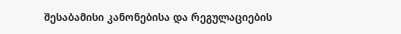შესაბამისი კანონებისა და რეგულაციების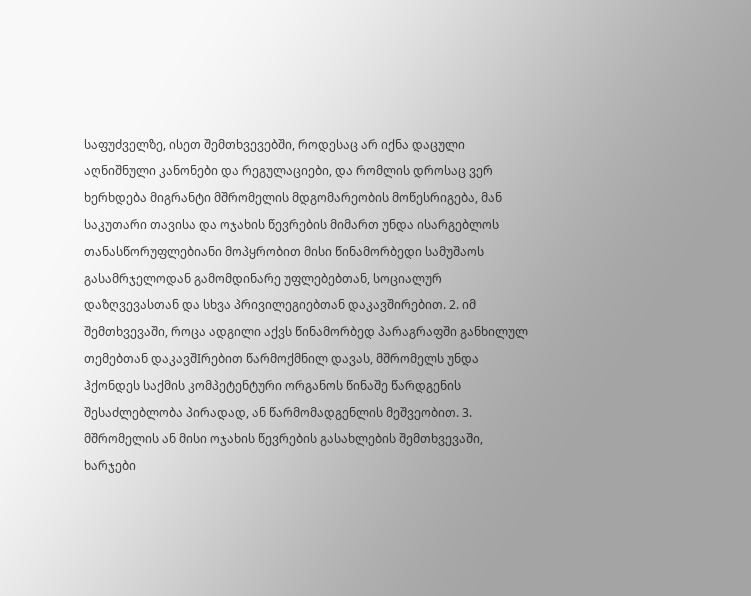საფუძველზე, ისეთ შემთხვევებში, როდესაც არ იქნა დაცული აღნიშნული კანონები და რეგულაციები, და რომლის დროსაც ვერ ხერხდება მიგრანტი მშრომელის მდგომარეობის მოწესრიგება, მან საკუთარი თავისა და ოჯახის წევრების მიმართ უნდა ისარგებლოს თანასწორუფლებიანი მოპყრობით მისი წინამორბედი სამუშაოს გასამრჯელოდან გამომდინარე უფლებებთან, სოციალურ დაზღვევასთან და სხვა პრივილეგიებთან დაკავშირებით. 2. იმ შემთხვევაში, როცა ადგილი აქვს წინამორბედ პარაგრაფში განხილულ თემებთან დაკავშIრებით წარმოქმნილ დავას, მშრომელს უნდა ჰქონდეს საქმის კომპეტენტური ორგანოს წინაშე წარდგენის შესაძლებლობა პირადად, ან წარმომადგენლის მეშვეობით. 3. მშრომელის ან მისი ოჯახის წევრების გასახლების შემთხვევაში, ხარჯები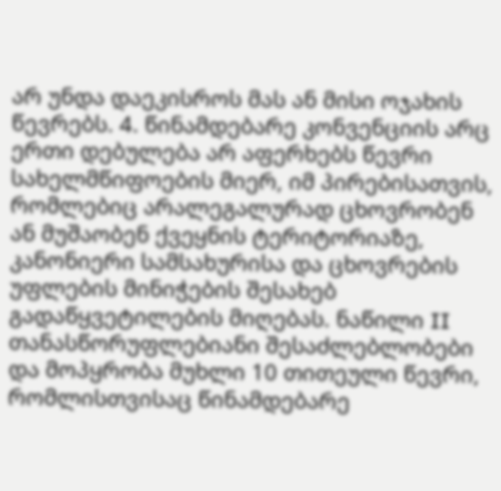არ უნდა დაეკისროს მას ან მისი ოჯახის წევრებს. 4. წინამდებარე კონვენციის არც ერთი დებულება არ აფერხებს წევრი სახელმწიფოების მიერ, იმ პირებისათვის, რომლებიც არალეგალურად ცხოვრობენ ან მუშაობენ ქვეყნის ტერიტორიაზე, კანონიერი სამსახურისა და ცხოვრების უფლების მინიჭების შესახებ გადაწყვეტილების მიღებას. ნაწილი II თანასწორუფლებიანი შესაძლებლობები და მოპყრობა მუხლი 10 თითეული წევრი, რომლისთვისაც წინამდებარე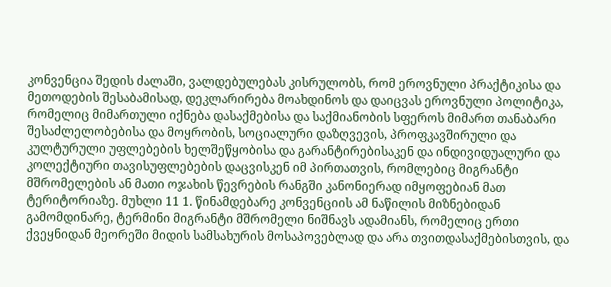კონვენცია შედის ძალაში, ვალდებულებას კისრულობს, რომ ეროვნული პრაქტიკისა და მეთოდების შესაბამისად, დეკლარირება მოახდინოს და დაიცვას ეროვნული პოლიტიკა, რომელიც მიმართული იქნება დასაქმებისა და საქმიანობის სფეროს მიმართ თანაბარი შესაძლელობებისა და მოყრობის, სოციალური დაზღვევის, პროფკავშირული და კულტურული უფლებების ხელშეწყობისა და გარანტირებისაკენ და ინდივიდუალური და კოლექტიური თავისუფლებების დაცვისკენ იმ პირთათვის, რომლებიც მიგრანტი მშრომელების ან მათი ოჯახის წევრების რანგში კანონიერად იმყოფებიან მათ ტერიტორიაზე. მუხლი 11 1. წინამდებარე კონვენციის ამ ნაწილის მიზნებიდან გამომდინარე, ტერმინი მიგრანტი მშრომელი ნიშნავს ადამიანს, რომელიც ერთი ქვეყნიდან მეორეში მიდის სამსახურის მოსაპოვებლად და არა თვითდასაქმებისთვის, და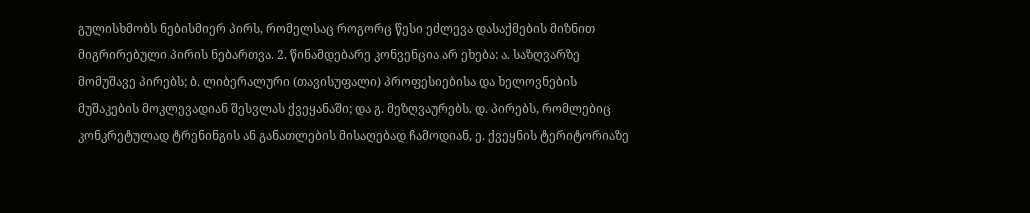გულისხმობს ნებისმიერ პირს, რომელსაც როგორც წესი ეძლევა დასაქმების მიზნით მიგრირებული პირის ნებართვა. 2. წინამდებარე კონვენცია არ ეხება: ა. საზღვარზე მომუშავე პირებს; ბ. ლიბერალური (თავისუფალი) პროფესიებისა და ხელოვნების მუშაკების მოკლევადიან შესვლას ქვეყანაში; და გ. მეზღვაურებს. დ. პირებს, რომლებიც კონკრეტულად ტრენინგის ან განათლების მისაღებად ჩამოდიან, ე. ქვეყნის ტერიტორიაზე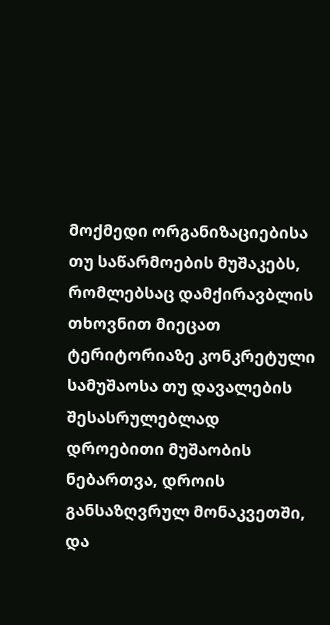მოქმედი ორგანიზაციებისა თუ საწარმოების მუშაკებს, რომლებსაც დამქირავბლის თხოვნით მიეცათ ტერიტორიაზე კონკრეტული სამუშაოსა თუ დავალების შესასრულებლად დროებითი მუშაობის ნებართვა, დროის განსაზღვრულ მონაკვეთში, და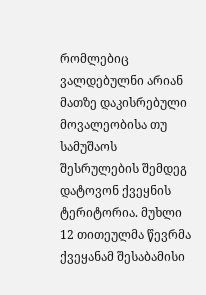რომლებიც ვალდებულნი არიან მათზე დაკისრებული მოვალეობისა თუ სამუშაოს შესრულების შემდეგ დატოვონ ქვეყნის ტერიტორია. მუხლი 12 თითეულმა წევრმა ქვეყანამ შესაბამისი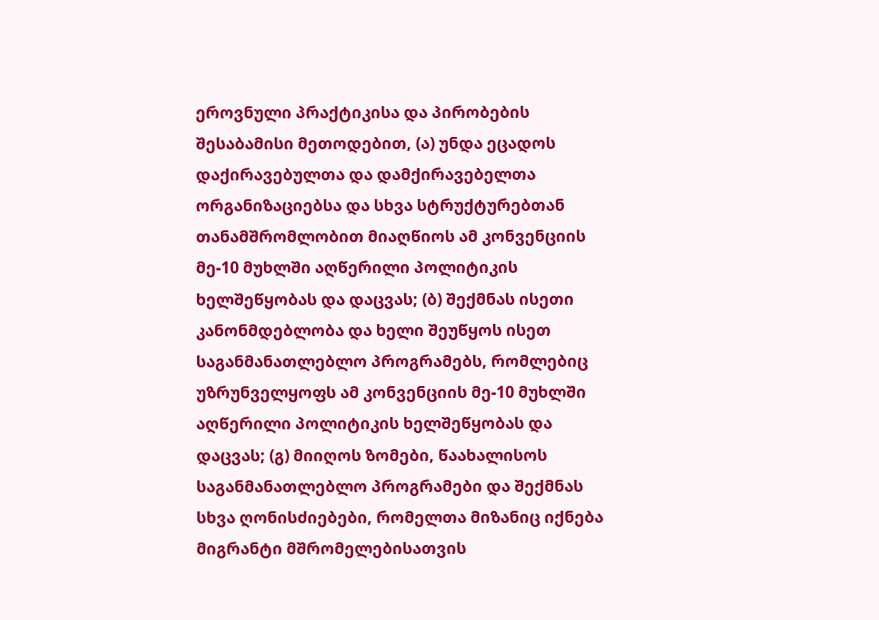ეროვნული პრაქტიკისა და პირობების შესაბამისი მეთოდებით, (ა) უნდა ეცადოს დაქირავებულთა და დამქირავებელთა ორგანიზაციებსა და სხვა სტრუქტურებთან თანამშრომლობით მიაღწიოს ამ კონვენციის მე-10 მუხლში აღწერილი პოლიტიკის ხელშეწყობას და დაცვას; (ბ) შექმნას ისეთი კანონმდებლობა და ხელი შეუწყოს ისეთ საგანმანათლებლო პროგრამებს, რომლებიც უზრუნველყოფს ამ კონვენციის მე-10 მუხლში აღწერილი პოლიტიკის ხელშეწყობას და დაცვას; (გ) მიიღოს ზომები, წაახალისოს საგანმანათლებლო პროგრამები და შექმნას სხვა ღონისძიებები, რომელთა მიზანიც იქნება მიგრანტი მშრომელებისათვის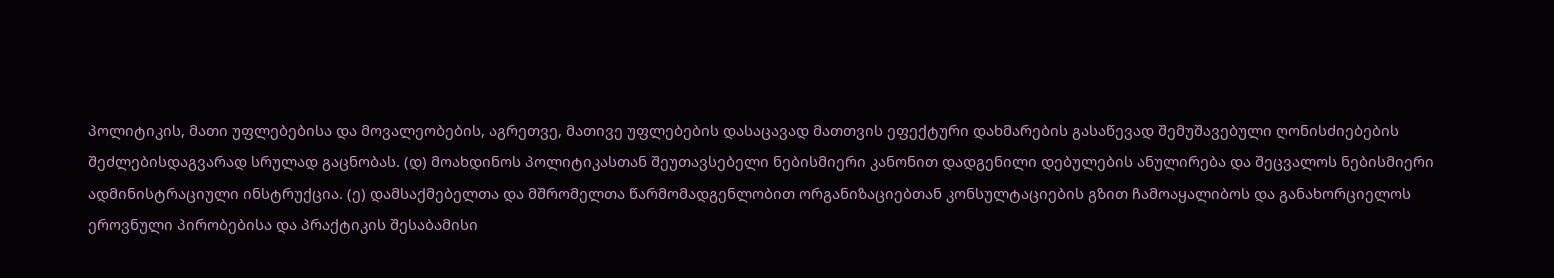პოლიტიკის, მათი უფლებებისა და მოვალეობების, აგრეთვე, მათივე უფლებების დასაცავად მათთვის ეფექტური დახმარების გასაწევად შემუშავებული ღონისძიებების შეძლებისდაგვარად სრულად გაცნობას. (დ) მოახდინოს პოლიტიკასთან შეუთავსებელი ნებისმიერი კანონით დადგენილი დებულების ანულირება და შეცვალოს ნებისმიერი ადმინისტრაციული ინსტრუქცია. (ე) დამსაქმებელთა და მშრომელთა წარმომადგენლობით ორგანიზაციებთან კონსულტაციების გზით ჩამოაყალიბოს და განახორციელოს ეროვნული პირობებისა და პრაქტიკის შესაბამისი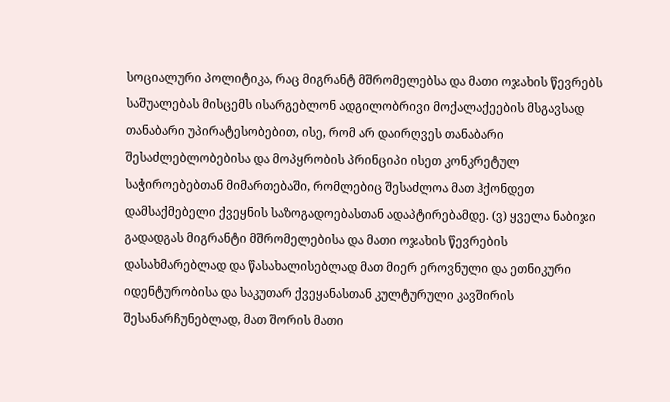სოციალური პოლიტიკა, რაც მიგრანტ მშრომელებსა და მათი ოჯახის წევრებს საშუალებას მისცემს ისარგებლონ ადგილობრივი მოქალაქეების მსგავსად თანაბარი უპირატესობებით, ისე, რომ არ დაირღვეს თანაბარი შესაძლებლობებისა და მოპყრობის პრინციპი ისეთ კონკრეტულ საჭიროებებთან მიმართებაში, რომლებიც შესაძლოა მათ ჰქონდეთ დამსაქმებელი ქვეყნის საზოგადოებასთან ადაპტირებამდე. (ვ) ყველა ნაბიჯი გადადგას მიგრანტი მშრომელებისა და მათი ოჯახის წევრების დასახმარებლად და წასახალისებლად მათ მიერ ეროვნული და ეთნიკური იდენტურობისა და საკუთარ ქვეყანასთან კულტურული კავშირის შესანარჩუნებლად, მათ შორის მათი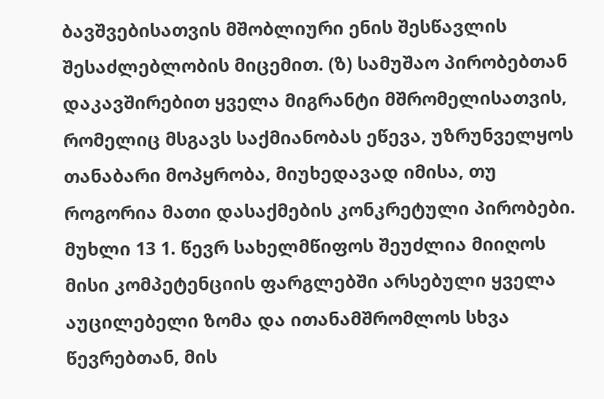ბავშვებისათვის მშობლიური ენის შესწავლის შესაძლებლობის მიცემით. (ზ) სამუშაო პირობებთან დაკავშირებით ყველა მიგრანტი მშრომელისათვის, რომელიც მსგავს საქმიანობას ეწევა, უზრუნველყოს თანაბარი მოპყრობა, მიუხედავად იმისა, თუ როგორია მათი დასაქმების კონკრეტული პირობები. მუხლი 13 1. წევრ სახელმწიფოს შეუძლია მიიღოს მისი კომპეტენციის ფარგლებში არსებული ყველა აუცილებელი ზომა და ითანამშრომლოს სხვა წევრებთან, მის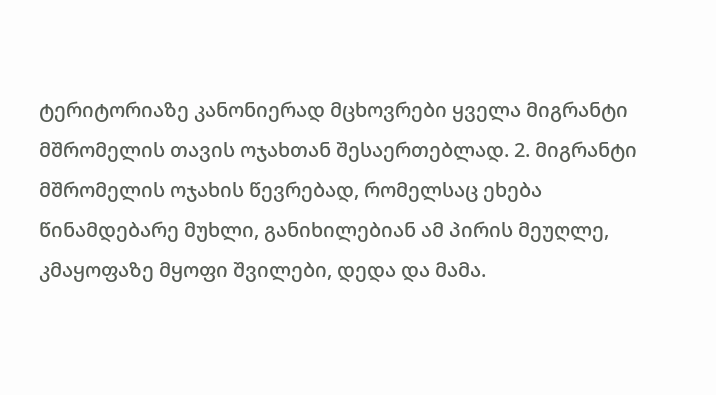ტერიტორიაზე კანონიერად მცხოვრები ყველა მიგრანტი მშრომელის თავის ოჯახთან შესაერთებლად. 2. მიგრანტი მშრომელის ოჯახის წევრებად, რომელსაც ეხება წინამდებარე მუხლი, განიხილებიან ამ პირის მეუღლე, კმაყოფაზე მყოფი შვილები, დედა და მამა.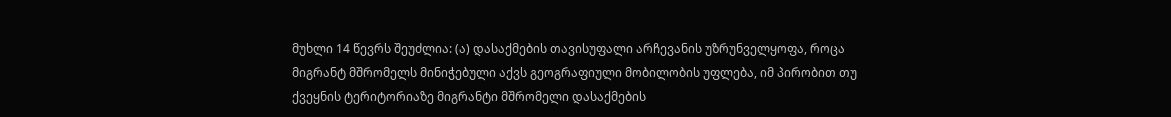მუხლი 14 წევრს შეუძლია: (ა) დასაქმების თავისუფალი არჩევანის უზრუნველყოფა, როცა მიგრანტ მშრომელს მინიჭებული აქვს გეოგრაფიული მობილობის უფლება, იმ პირობით თუ ქვეყნის ტერიტორიაზე მიგრანტი მშრომელი დასაქმების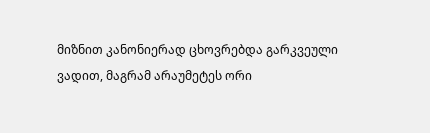მიზნით კანონიერად ცხოვრებდა გარკვეული ვადით, მაგრამ არაუმეტეს ორი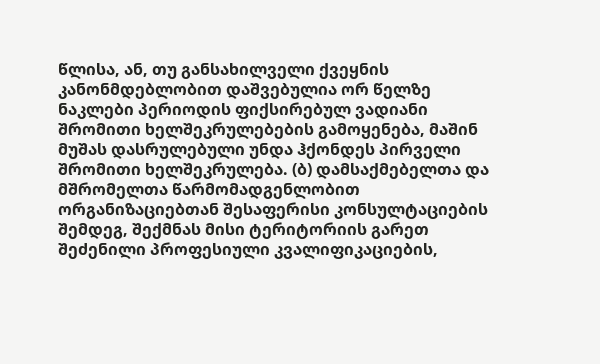წლისა, ან, თუ განსახილველი ქვეყნის კანონმდებლობით დაშვებულია ორ წელზე ნაკლები პერიოდის ფიქსირებულ ვადიანი შრომითი ხელშეკრულებების გამოყენება, მაშინ მუშას დასრულებული უნდა ჰქონდეს პირველი შრომითი ხელშეკრულება. (ბ) დამსაქმებელთა და მშრომელთა წარმომადგენლობით ორგანიზაციებთან შესაფერისი კონსულტაციების შემდეგ, შექმნას მისი ტერიტორიის გარეთ შეძენილი პროფესიული კვალიფიკაციების,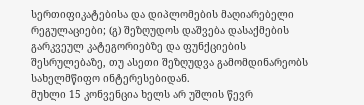სერთიფიკატებისა და დიპლომების მაღიარებელი რეგულაციები; (გ) შეზღუდოს დაშვება დასაქმების გარკვეულ კატეგორიებზე და ფუნქციების შესრულებაზე, თუ ასეთი შეზღუდვა გამომდინარეობს სახელმწიფო ინტერესებიდან.
მუხლი 15 კონვენცია ხელს არ უშლის წევრ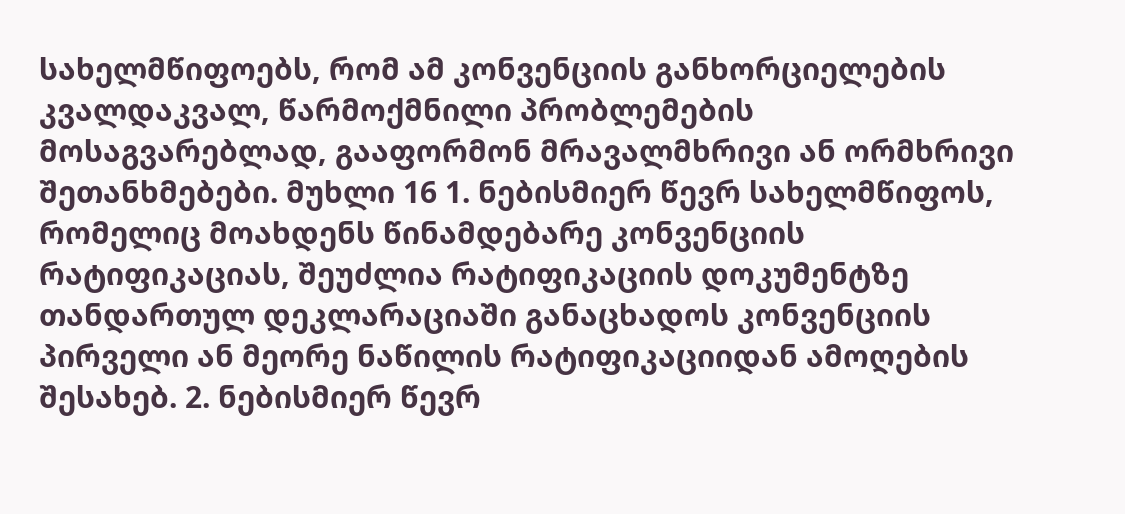სახელმწიფოებს, რომ ამ კონვენციის განხორციელების კვალდაკვალ, წარმოქმნილი პრობლემების მოსაგვარებლად, გააფორმონ მრავალმხრივი ან ორმხრივი შეთანხმებები. მუხლი 16 1. ნებისმიერ წევრ სახელმწიფოს, რომელიც მოახდენს წინამდებარე კონვენციის რატიფიკაციას, შეუძლია რატიფიკაციის დოკუმენტზე თანდართულ დეკლარაციაში განაცხადოს კონვენციის პირველი ან მეორე ნაწილის რატიფიკაციიდან ამოღების შესახებ. 2. ნებისმიერ წევრ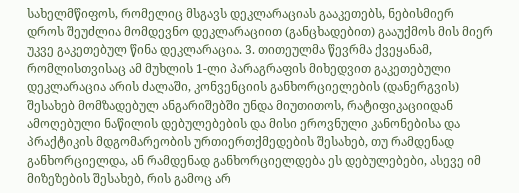სახელმწიფოს, რომელიც მსგავს დეკლარაციას გააკეთებს, ნებისმიერ დროს შეუძლია მომდევნო დეკლარაციით (განცხადებით) გააუქმოს მის მიერ უკვე გაკეთებულ წინა დეკლარაცია. 3. თითეულმა წევრმა ქვეყანამ, რომლისთვისაც ამ მუხლის 1-ლი პარაგრაფის მიხედვით გაკეთებული დეკლარაცია არის ძალაში, კონვენციის განხორციელების (დანერგვის) შესახებ მომზადებულ ანგარიშებში უნდა მიუთითოს, რატიფიკაციიდან ამოღებული ნაწილის დებულებების და მისი ეროვნული კანონებისა და პრაქტიკის მდგომარეობის ურთიერთქმედების შესახებ, თუ რამდენად განხორციელდა, ან რამდენად განხორციელდება ეს დებულებები, ასევე იმ მიზეზების შესახებ, რის გამოც არ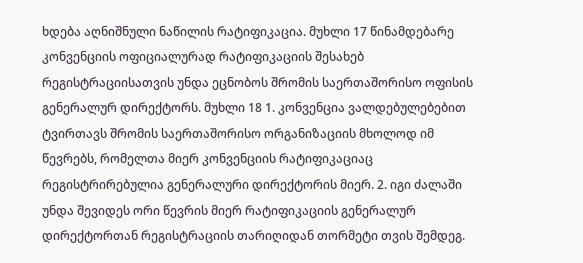ხდება აღნიშნული ნაწილის რატიფიკაცია. მუხლი 17 წინამდებარე კონვენციის ოფიციალურად რატიფიკაციის შესახებ რეგისტრაციისათვის უნდა ეცნობოს შრომის საერთაშორისო ოფისის გენერალურ დირექტორს. მუხლი 18 1. კონვენცია ვალდებულებებით ტვირთავს შრომის საერთაშორისო ორგანიზაციის მხოლოდ იმ წევრებს, რომელთა მიერ კონვენციის რატიფიკაციაც რეგისტრირებულია გენერალური დირექტორის მიერ. 2. იგი ძალაში უნდა შევიდეს ორი წევრის მიერ რატიფიკაციის გენერალურ დირექტორთან რეგისტრაციის თარიღიდან თორმეტი თვის შემდეგ.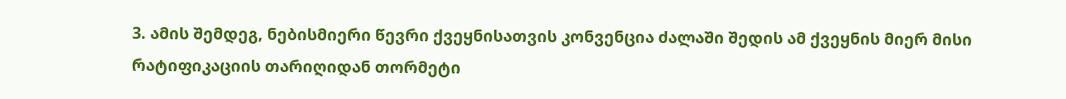3. ამის შემდეგ, ნებისმიერი წევრი ქვეყნისათვის კონვენცია ძალაში შედის ამ ქვეყნის მიერ მისი რატიფიკაციის თარიღიდან თორმეტი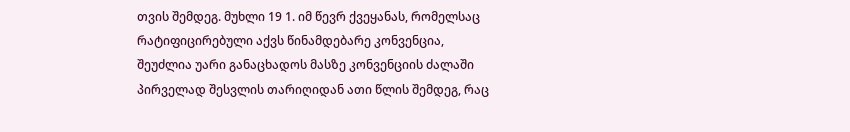თვის შემდეგ. მუხლი 19 1. იმ წევრ ქვეყანას, რომელსაც რატიფიცირებული აქვს წინამდებარე კონვენცია, შეუძლია უარი განაცხადოს მასზე კონვენციის ძალაში პირველად შესვლის თარიღიდან ათი წლის შემდეგ, რაც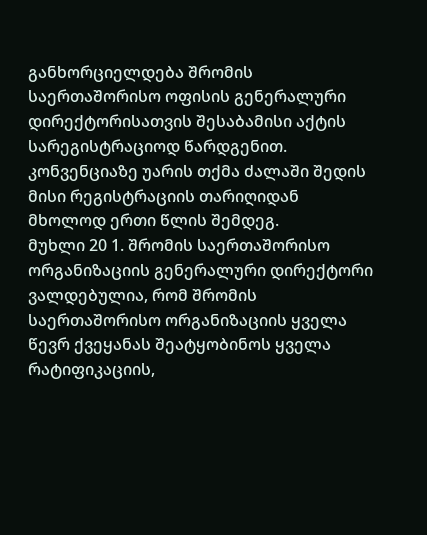განხორციელდება შრომის საერთაშორისო ოფისის გენერალური დირექტორისათვის შესაბამისი აქტის სარეგისტრაციოდ წარდგენით. კონვენციაზე უარის თქმა ძალაში შედის მისი რეგისტრაციის თარიღიდან მხოლოდ ერთი წლის შემდეგ.
მუხლი 20 1. შრომის საერთაშორისო ორგანიზაციის გენერალური დირექტორი ვალდებულია, რომ შრომის საერთაშორისო ორგანიზაციის ყველა წევრ ქვეყანას შეატყობინოს ყველა რატიფიკაციის,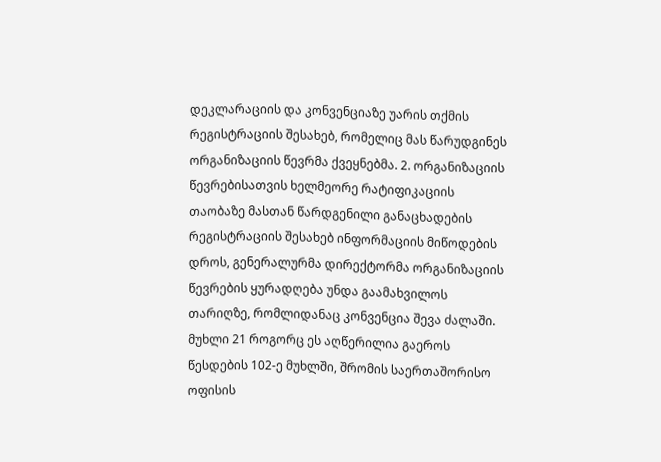დეკლარაციის და კონვენციაზე უარის თქმის რეგისტრაციის შესახებ, რომელიც მას წარუდგინეს ორგანიზაციის წევრმა ქვეყნებმა. 2. ორგანიზაციის წევრებისათვის ხელმეორე რატიფიკაციის თაობაზე მასთან წარდგენილი განაცხადების რეგისტრაციის შესახებ ინფორმაციის მიწოდების დროს, გენერალურმა დირექტორმა ორგანიზაციის წევრების ყურადღება უნდა გაამახვილოს თარიღზე, რომლიდანაც კონვენცია შევა ძალაში. მუხლი 21 როგორც ეს აღწერილია გაეროს წესდების 102-ე მუხლში, შრომის საერთაშორისო ოფისის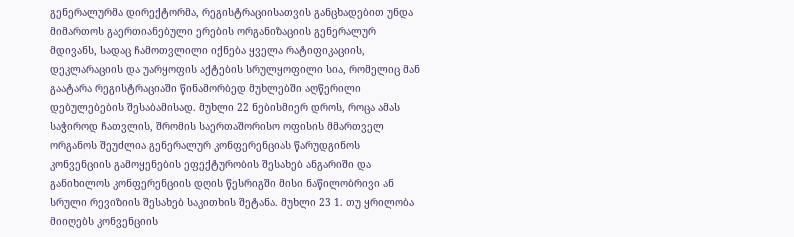გენერალურმა დირექტორმა, რეგისტრაციისათვის განცხადებით უნდა მიმართოს გაერთიანებული ერების ორგანიზაციის გენერალურ მდივანს, სადაც ჩამოთვლილი იქნება ყველა რატიფიკაციის, დეკლარაციის და უარყოფის აქტების სრულყოფილი სია, რომელიც მან გაატარა რეგისტრაციაში წინამორბედ მუხლებში აღწერილი დებულებების შესაბამისად. მუხლი 22 ნებისმიერ დროს, როცა ამას საჭიროდ ჩათვლის, შრომის საერთაშორისო ოფისის მმართველ ორგანოს შეუძლია გენერალურ კონფერენციას წარუდგინოს კონვენციის გამოყენების ეფექტურობის შესახებ ანგარიში და განიხილოს კონფერენციის დღის წესრიგში მისი ნაწილობრივი ან სრული რევიზიის შესახებ საკითხის შეტანა. მუხლი 23 1. თუ ყრილობა მიიღებს კონვენციის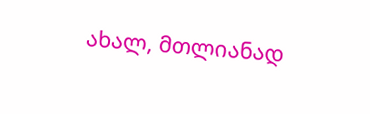ახალ, მთლიანად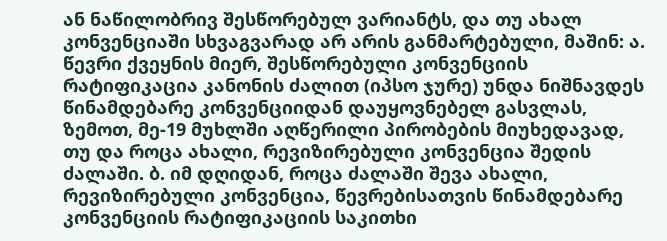ან ნაწილობრივ შესწორებულ ვარიანტს, და თუ ახალ კონვენციაში სხვაგვარად არ არის განმარტებული, მაშინ: ა. წევრი ქვეყნის მიერ, შესწორებული კონვენციის რატიფიკაცია კანონის ძალით (იპსო ჯურე) უნდა ნიშნავდეს წინამდებარე კონვენციიდან დაუყოვნებელ გასვლას, ზემოთ, მე-19 მუხლში აღწერილი პირობების მიუხედავად, თუ და როცა ახალი, რევიზირებული კონვენცია შედის ძალაში. ბ. იმ დღიდან, როცა ძალაში შევა ახალი, რევიზირებული კონვენცია, წევრებისათვის წინამდებარე კონვენციის რატიფიკაციის საკითხი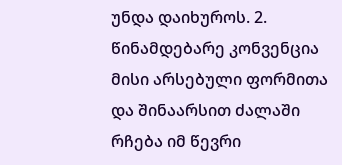უნდა დაიხუროს. 2. წინამდებარე კონვენცია მისი არსებული ფორმითა და შინაარსით ძალაში რჩება იმ წევრი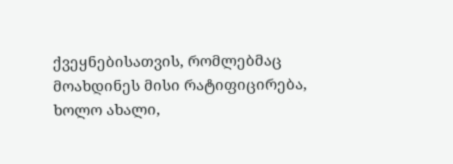ქვეყნებისათვის, რომლებმაც მოახდინეს მისი რატიფიცირება, ხოლო ახალი,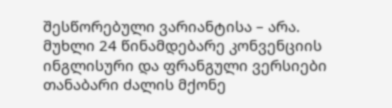შესწორებული ვარიანტისა – არა. მუხლი 24 წინამდებარე კონვენციის ინგლისური და ფრანგული ვერსიები თანაბარი ძალის მქონე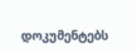დოკუმენტებს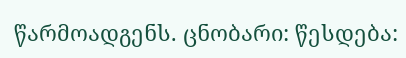წარმოადგენს. ცნობარი: წესდება: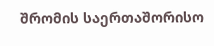შრომის საერთაშორისო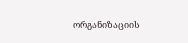ორგანიზაციის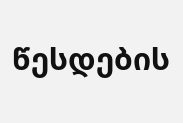წესდების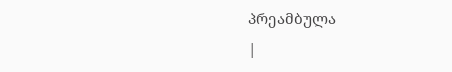პრეამბულა
|